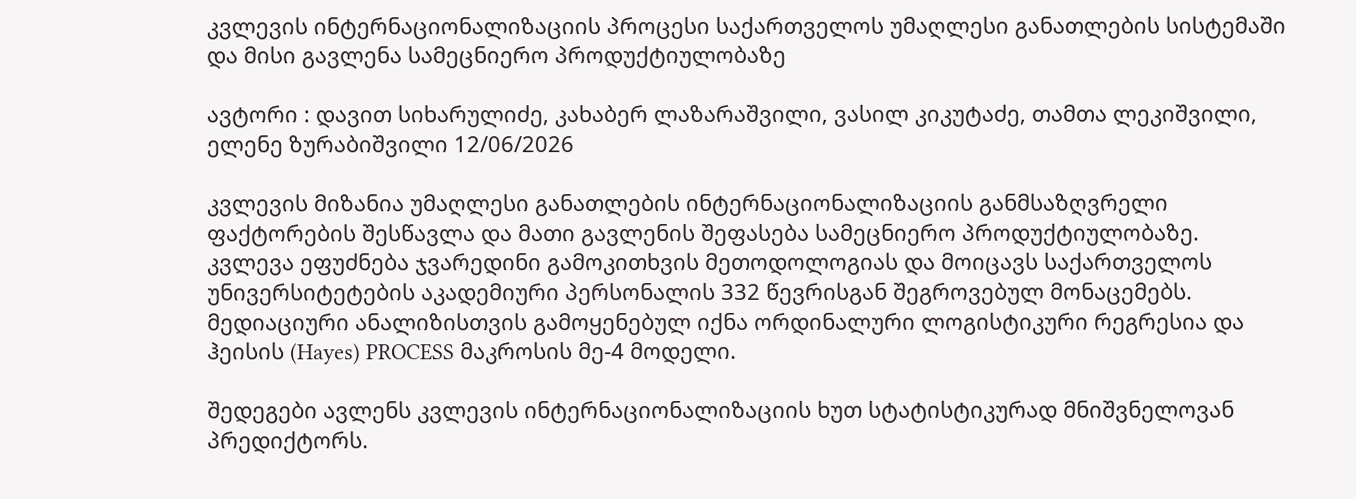კვლევის ინტერნაციონალიზაციის პროცესი საქართველოს უმაღლესი განათლების სისტემაში და მისი გავლენა სამეცნიერო პროდუქტიულობაზე

ავტორი : დავით სიხარულიძე, კახაბერ ლაზარაშვილი, ვასილ კიკუტაძე, თამთა ლეკიშვილი, ელენე ზურაბიშვილი 12/06/2026

კვლევის მიზანია უმაღლესი განათლების ინტერნაციონალიზაციის განმსაზღვრელი ფაქტორების შესწავლა და მათი გავლენის შეფასება სამეცნიერო პროდუქტიულობაზე. კვლევა ეფუძნება ჯვარედინი გამოკითხვის მეთოდოლოგიას და მოიცავს საქართველოს უნივერსიტეტების აკადემიური პერსონალის 332 წევრისგან შეგროვებულ მონაცემებს. მედიაციური ანალიზისთვის გამოყენებულ იქნა ორდინალური ლოგისტიკური რეგრესია და ჰეისის (Hayes) PROCESS მაკროსის მე-4 მოდელი.

შედეგები ავლენს კვლევის ინტერნაციონალიზაციის ხუთ სტატისტიკურად მნიშვნელოვან პრედიქტორს.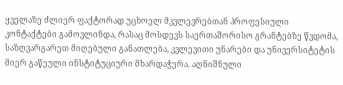ყველაზე ძლიერ ფაქტორად უცხოელ მკვლევრებთან პროფესიული კონტაქტები გამოვლინდა, რასაც მოსდევს საერთაშორისო გრანტებზე წვდომა, საზღვარგარეთ მიღებული განათლება, კვლევითი უნარები და უნივერსიტეტის მიერ გაწეული ინსტიტუციური მხარდაჭერა. აღნიშნული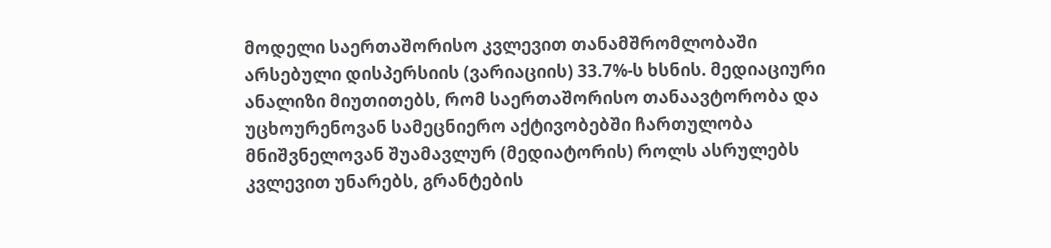მოდელი საერთაშორისო კვლევით თანამშრომლობაში არსებული დისპერსიის (ვარიაციის) 33.7%-ს ხსნის. მედიაციური ანალიზი მიუთითებს, რომ საერთაშორისო თანაავტორობა და უცხოურენოვან სამეცნიერო აქტივობებში ჩართულობა მნიშვნელოვან შუამავლურ (მედიატორის) როლს ასრულებს კვლევით უნარებს, გრანტების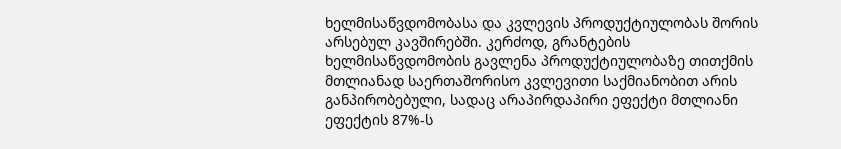ხელმისაწვდომობასა და კვლევის პროდუქტიულობას შორის არსებულ კავშირებში. კერძოდ, გრანტების ხელმისაწვდომობის გავლენა პროდუქტიულობაზე თითქმის მთლიანად საერთაშორისო კვლევითი საქმიანობით არის განპირობებული, სადაც არაპირდაპირი ეფექტი მთლიანი ეფექტის 87%-ს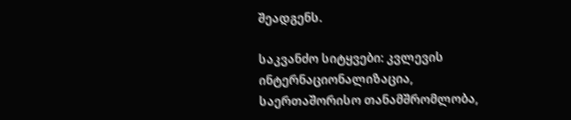შეადგენს.

საკვანძო სიტყვები: კვლევის ინტერნაციონალიზაცია, საერთაშორისო თანამშრომლობა,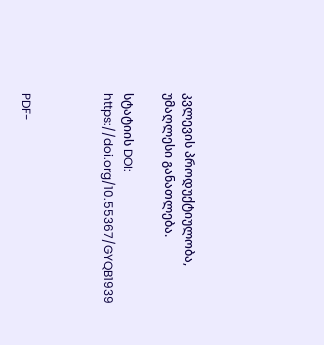კვლევის პროდუქტიულობა, უმაღლესი განათლება.

სტატიის DOI:  https://doi.org/10.55367/GYQB1939



PDF-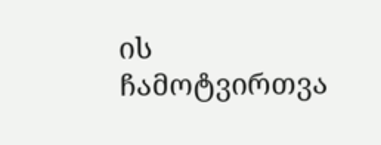ის ჩამოტვირთვა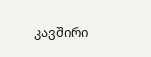კავშირი